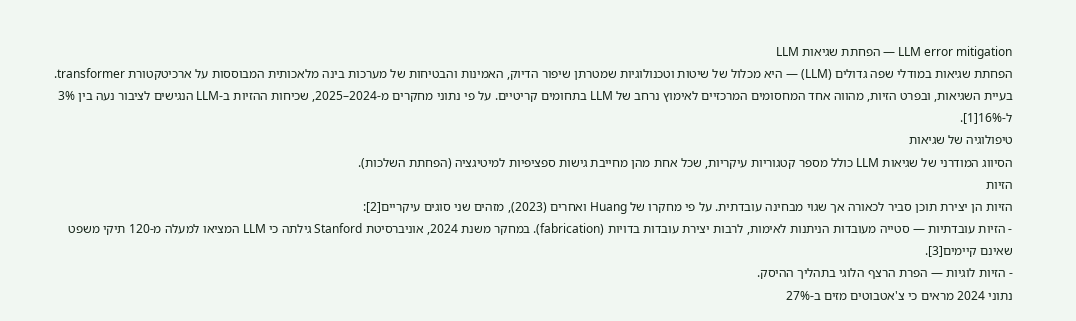LLM error mitigation — הפחתת שגיאות LLM
הפחתת שגיאות במודלי שפה גדולים (LLM) — היא מכלול של שיטות וטכנולוגיות שמטרתן שיפור הדיוק, האמינות והבטיחות של מערכות בינה מלאכותית המבוססות על ארכיטקטורת transformer. בעיית השגיאות, ובפרט הזיות, מהווה אחד המחסומים המרכזיים לאימוץ נרחב של LLM בתחומים קריטיים. על פי נתוני מחקרים מ-2024–2025, שכיחות ההזיות ב-LLM הנגישים לציבור נעה בין 3% ל-16%[1].
טיפולוגיה של שגיאות
הסיווג המודרני של שגיאות LLM כולל מספר קטגוריות עיקריות, שכל אחת מהן מחייבת גישות ספציפיות למיטיגציה (הפחתת השלכות).
הזיות
הזיות הן יצירת תוכן סביר לכאורה אך שגוי מבחינה עובדתית. על פי מחקרו של Huang ואחרים (2023), מזהים שני סוגים עיקריים[2]:
- הזיות עובדתיות — סטייה מעובדות הניתנות לאימות, לרבות יצירת עובדות בדויות (fabrication). במחקר משנת 2024, אוניברסיטת Stanford גילתה כי LLM המציאו למעלה מ-120 תיקי משפט שאינם קיימים[3].
- הזיות לוגיות — הפרת הרצף הלוגי בתהליך ההיסק.
נתוני 2024 מראים כי צ'אטבוטים מזים ב-27%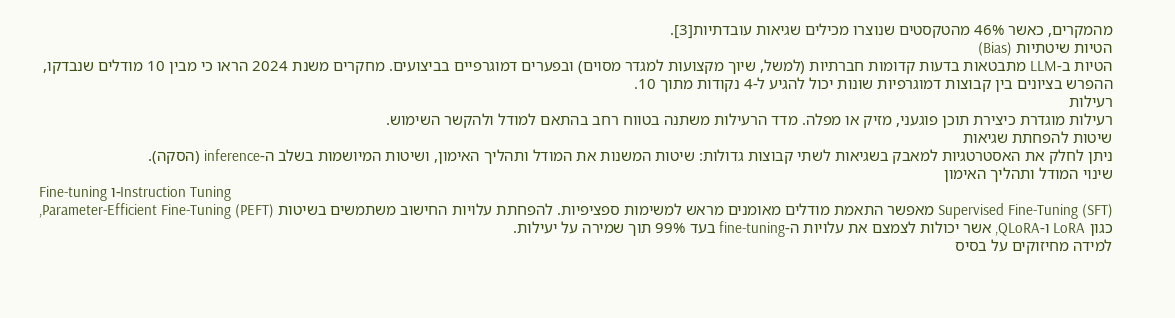מהמקרים, כאשר 46% מהטקסטים שנוצרו מכילים שגיאות עובדתיות[3].
הטיות שיטתיות (Bias)
הטיות ב-LLM מתבטאות בדעות קדומות חברתיות (למשל, שיוך מקצועות למגדר מסוים) ובפערים דמוגרפיים בביצועים. מחקרים משנת 2024 הראו כי מבין 10 מודלים שנבדקו, ההפרש בציונים בין קבוצות דמוגרפיות שונות יכול להגיע ל-4 נקודות מתוך 10.
רעילות
רעילות מוגדרת כיצירת תוכן פוגעני, מזיק או מפלה. מדד הרעילות משתנה בטווח רחב בהתאם למודל ולהקשר השימוש.
שיטות להפחתת שגיאות
ניתן לחלק את האסטרטגיות למאבק בשגיאות לשתי קבוצות גדולות: שיטות המשנות את המודל ותהליך האימון, ושיטות המיושמות בשלב ה-inference (הסקה).
שינוי המודל ותהליך האימון
Fine-tuning ו-Instruction Tuning
Supervised Fine-Tuning (SFT) מאפשר התאמת מודלים מאומנים מראש למשימות ספציפיות. להפחתת עלויות החישוב משתמשים בשיטות Parameter-Efficient Fine-Tuning (PEFT), כגון LoRA ו-QLoRA, אשר יכולות לצמצם את עלויות ה-fine-tuning בעד 99% תוך שמירה על יעילות.
למידה מחיזוקים על בסיס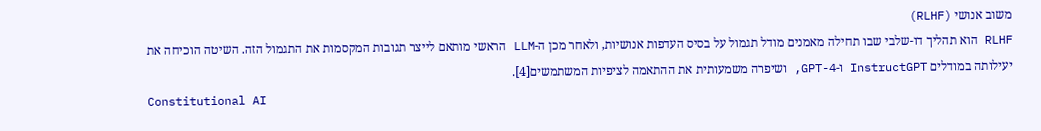משוב אנושי (RLHF)
RLHF הוא תהליך דו-שלבי שבו תחילה מאמנים מודל תגמול על בסיס העדפות אנושיות, ולאחר מכן ה-LLM הראשי מותאם לייצר תגובות המקסמות את התגמול הזה. השיטה הוכיחה את יעילותה במודלים InstructGPT ו-GPT-4, ושיפרה משמעותית את ההתאמה לציפיות המשתמשים[4].
Constitutional AI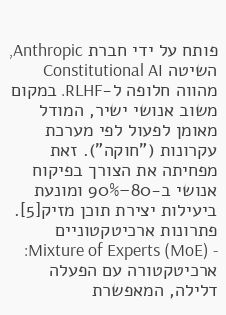פותח על ידי חברת Anthropic, השיטה Constitutional AI מהווה חלופה ל-RLHF. במקום משוב אנושי ישיר, המודל מאומן לפעול לפי מערכת עקרונות ("חוקה"). זאת מפחיתה את הצורך בפיקוח אנושי ב-80–90% ומונעת ביעילות יצירת תוכן מזיק[5].
פתרונות ארכיטקטוניים
- Mixture of Experts (MoE): ארכיטקטורה עם הפעלה דלילה, המאפשרת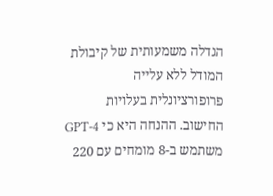הגדלה משמעותית של קיבולת המודל ללא עלייה פרופורציונלית בעלויות החישוב. ההנחה היא כי GPT-4 משתמש ב-8 מומחים עם 220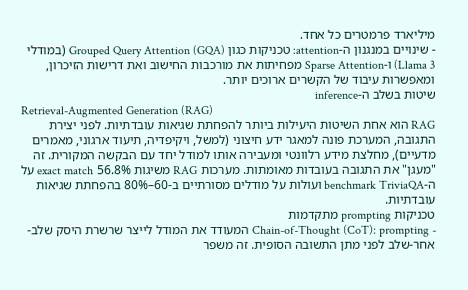מיליארד פרמטרים כל אחד.
- שינויים במנגנון ה-attention: טכניקות כגון Grouped Query Attention (GQA) (במודלי Llama 3) ו-Sparse Attention מפחיתות את מורכבות החישוב ואת דרישות הזיכרון, ומאפשרות עיבוד של הקשרים ארוכים יותר.
שיטות בשלב ה-inference
Retrieval-Augmented Generation (RAG)
RAG הוא אחת השיטות היעילות ביותר להפחתת שגיאות עובדתיות. לפני יצירת התגובה, המערכת פונה למאגר ידע חיצוני (למשל, ויקיפדיה, תיעוד ארגוני, מאמרים מדעיים), מחלצת מידע רלוונטי ומעבירה אותו למודל יחד עם הבקשה המקורית. זה "מעגן" את התגובה בעובדות מאומתות. מערכות RAG משיגות 56.8% exact match על ה-benchmark TriviaQA ועולות על מודלים מסורתיים ב-60–80% בהפחתת שגיאות עובדתיות.
טכניקות prompting מתקדמות
- Chain-of-Thought (CoT): prompting המעודד את המודל לייצר שרשרת היסק שלב-אחר-שלב לפני מתן התשובה הסופית. זה משפר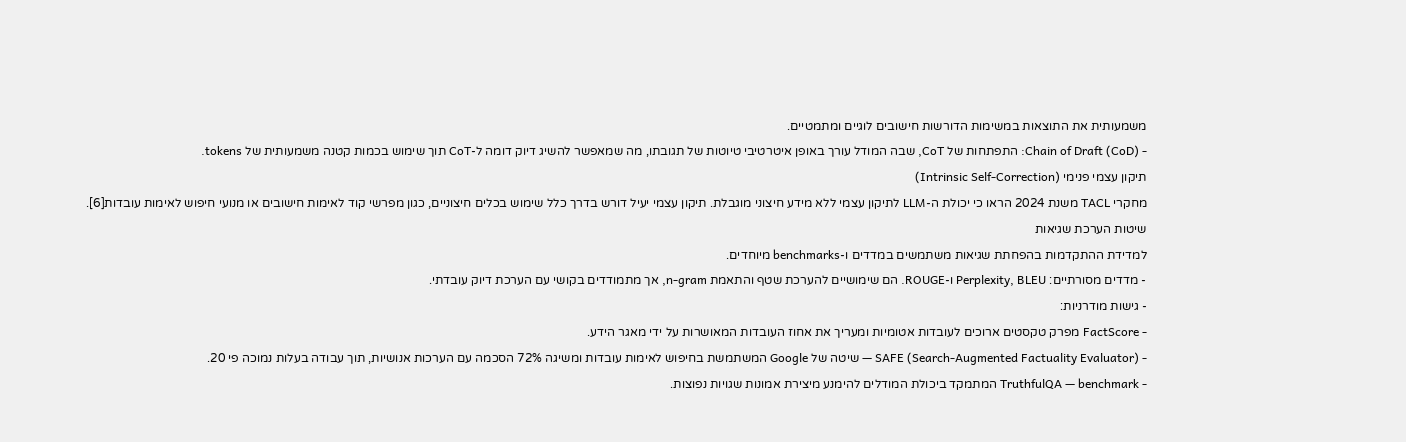משמעותית את התוצאות במשימות הדורשות חישובים לוגיים ומתמטיים.
- Chain of Draft (CoD): התפתחות של CoT, שבה המודל עורך באופן איטרטיבי טיוטות של תגובתו, מה שמאפשר להשיג דיוק דומה ל-CoT תוך שימוש בכמות קטנה משמעותית של tokens.
תיקון עצמי פנימי (Intrinsic Self-Correction)
מחקרי TACL משנת 2024 הראו כי יכולת ה-LLM לתיקון עצמי ללא מידע חיצוני מוגבלת. תיקון עצמי יעיל דורש בדרך כלל שימוש בכלים חיצוניים, כגון מפרשי קוד לאימות חישובים או מנועי חיפוש לאימות עובדות[6].
שיטות הערכת שגיאות
למדידת ההתקדמות בהפחתת שגיאות משתמשים במדדים ו-benchmarks מיוחדים.
- מדדים מסורתיים: Perplexity, BLEU ו-ROUGE. הם שימושיים להערכת שטף והתאמת n-gram, אך מתמודדים בקושי עם הערכת דיוק עובדתי.
- גישות מודרניות:
- FactScore מפרק טקסטים ארוכים לעובדות אטומיות ומעריך את אחוז העובדות המאושרות על ידי מאגר הידע.
- SAFE (Search-Augmented Factuality Evaluator) — שיטה של Google המשתמשת בחיפוש לאימות עובדות ומשיגה 72% הסכמה עם הערכות אנושיות, תוך עבודה בעלות נמוכה פי 20.
- TruthfulQA — benchmark המתמקד ביכולת המודלים להימנע מיצירת אמונות שגויות נפוצות.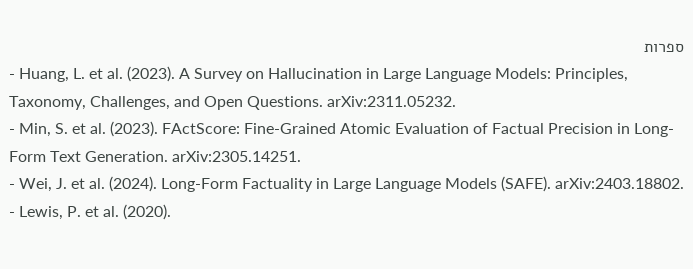ספרות
- Huang, L. et al. (2023). A Survey on Hallucination in Large Language Models: Principles, Taxonomy, Challenges, and Open Questions. arXiv:2311.05232.
- Min, S. et al. (2023). FActScore: Fine-Grained Atomic Evaluation of Factual Precision in Long-Form Text Generation. arXiv:2305.14251.
- Wei, J. et al. (2024). Long-Form Factuality in Large Language Models (SAFE). arXiv:2403.18802.
- Lewis, P. et al. (2020).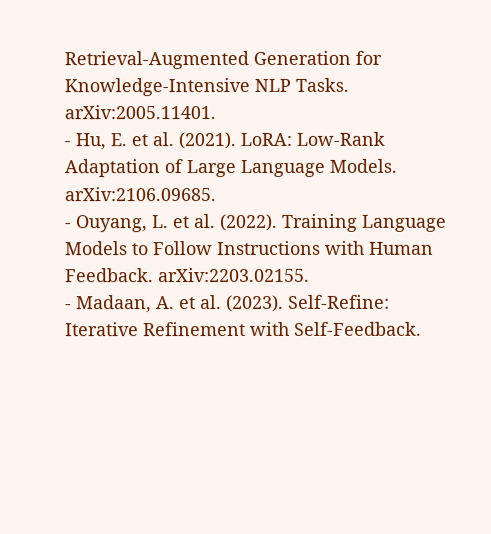Retrieval-Augmented Generation for Knowledge-Intensive NLP Tasks. arXiv:2005.11401.
- Hu, E. et al. (2021). LoRA: Low-Rank Adaptation of Large Language Models. arXiv:2106.09685.
- Ouyang, L. et al. (2022). Training Language Models to Follow Instructions with Human Feedback. arXiv:2203.02155.
- Madaan, A. et al. (2023). Self-Refine: Iterative Refinement with Self-Feedback.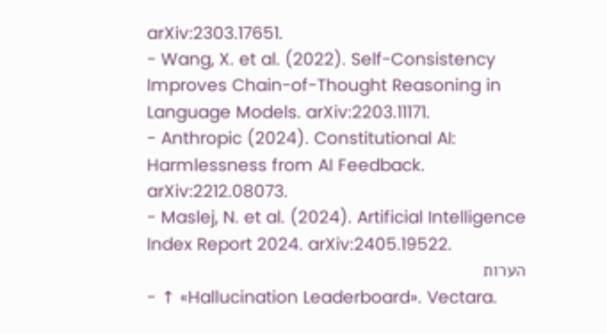arXiv:2303.17651.
- Wang, X. et al. (2022). Self-Consistency Improves Chain-of-Thought Reasoning in Language Models. arXiv:2203.11171.
- Anthropic (2024). Constitutional AI: Harmlessness from AI Feedback. arXiv:2212.08073.
- Maslej, N. et al. (2024). Artificial Intelligence Index Report 2024. arXiv:2405.19522.
הערות
- ↑ «Hallucination Leaderboard». Vectara.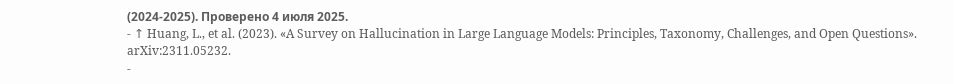(2024-2025). Проверено 4 июля 2025.
- ↑ Huang, L., et al. (2023). «A Survey on Hallucination in Large Language Models: Principles, Taxonomy, Challenges, and Open Questions». arXiv:2311.05232.
-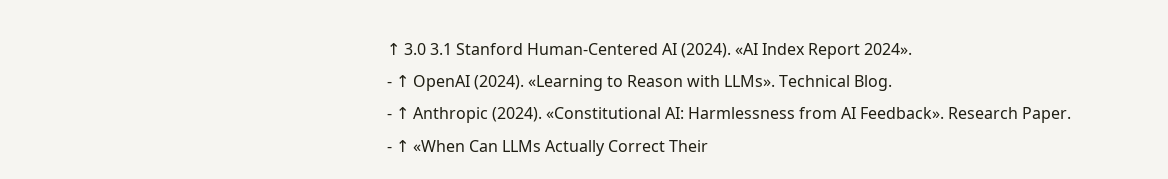↑ 3.0 3.1 Stanford Human-Centered AI (2024). «AI Index Report 2024».
- ↑ OpenAI (2024). «Learning to Reason with LLMs». Technical Blog.
- ↑ Anthropic (2024). «Constitutional AI: Harmlessness from AI Feedback». Research Paper.
- ↑ «When Can LLMs Actually Correct Their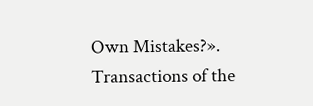Own Mistakes?». Transactions of the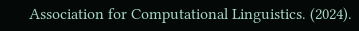Association for Computational Linguistics. (2024).